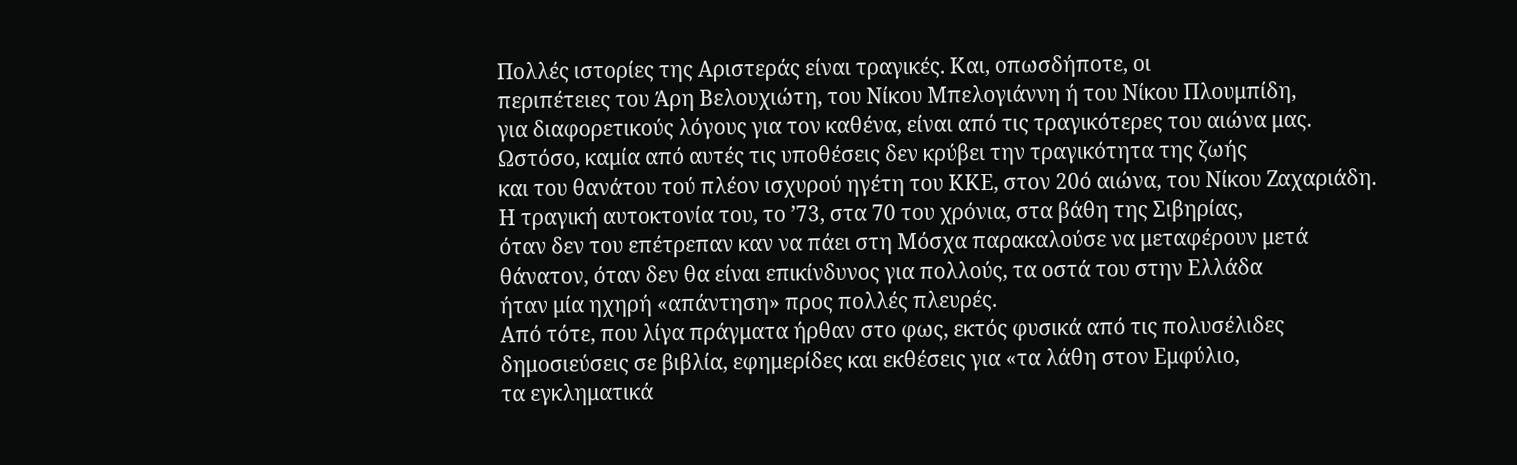Πολλές ιστορίες της Αριστεράς είναι τραγικές. Και, οπωσδήποτε, οι
περιπέτειες του Άρη Βελουχιώτη, του Νίκου Μπελογιάννη ή του Νίκου Πλουμπίδη,
για διαφορετικούς λόγους για τον καθένα, είναι από τις τραγικότερες του αιώνα μας.
Ωστόσο, καμία από αυτές τις υποθέσεις δεν κρύβει την τραγικότητα της ζωής
και του θανάτου τού πλέον ισχυρού ηγέτη του ΚΚΕ, στον 20ό αιώνα, του Νίκου Ζαχαριάδη.
Η τραγική αυτοκτονία του, το ’73, στα 70 του χρόνια, στα βάθη της Σιβηρίας,
όταν δεν του επέτρεπαν καν να πάει στη Μόσχα παρακαλούσε να μεταφέρουν μετά
θάνατον, όταν δεν θα είναι επικίνδυνος για πολλούς, τα οστά του στην Ελλάδα
ήταν μία ηχηρή «απάντηση» προς πολλές πλευρές.
Από τότε, που λίγα πράγματα ήρθαν στο φως, εκτός φυσικά από τις πολυσέλιδες
δημοσιεύσεις σε βιβλία, εφημερίδες και εκθέσεις για «τα λάθη στον Εμφύλιο,
τα εγκληματικά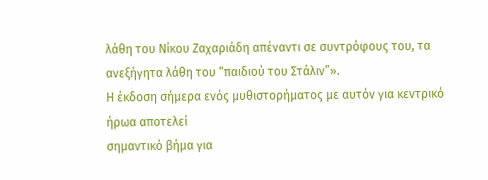λάθη του Νίκου Ζαχαριάδη απέναντι σε συντρόφους του, τα
ανεξήγητα λάθη του “παιδιού του Στάλιν”».
Η έκδοση σήμερα ενός μυθιστορήματος με αυτόν για κεντρικό ήρωα αποτελεί
σημαντικό βήμα για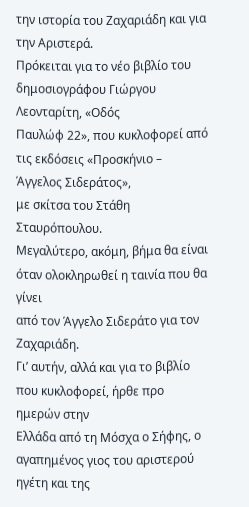την ιστορία του Ζαχαριάδη και για την Αριστερά.
Πρόκειται για το νέο βιβλίο του δημοσιογράφου Γιώργου Λεονταρίτη, «Οδός
Παυλώφ 22», που κυκλοφορεί από τις εκδόσεις «Προσκήνιο – Άγγελος Σιδεράτος»,
με σκίτσα του Στάθη Σταυρόπουλου.
Μεγαλύτερο, ακόμη, βήμα θα είναι όταν ολοκληρωθεί η ταινία που θα γίνει
από τον Άγγελο Σιδεράτο για τον Ζαχαριάδη.
Γι’ αυτήν, αλλά και για το βιβλίο που κυκλοφορεί, ήρθε προ ημερών στην
Ελλάδα από τη Μόσχα ο Σήφης, ο αγαπημένος γιος του αριστερού ηγέτη και της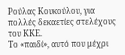Ρούλας Κουκούλου, για πολλές δεκαετίες στελέχους του ΚΚΕ.
Το «παιδί», αυτό που μέχρι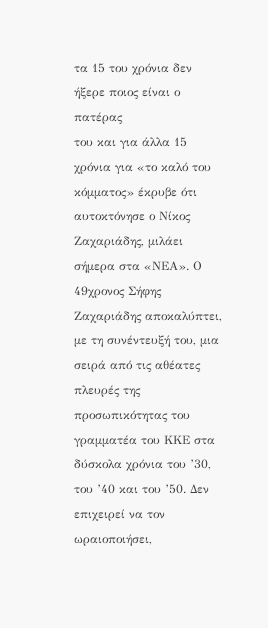τα 15 του χρόνια δεν ήξερε ποιος είναι ο πατέρας
του και για άλλα 15 χρόνια για «το καλό του κόμματος» έκρυβε ότι
αυτοκτόνησε ο Νίκος Ζαχαριάδης, μιλάει σήμερα στα «ΝΕΑ». Ο 49χρονος Σήφης
Ζαχαριάδης αποκαλύπτει, με τη συνέντευξή του, μια σειρά από τις αθέατες
πλευρές της προσωπικότητας του γραμματέα του ΚΚΕ στα δύσκολα χρόνια του ’30,
του ’40 και του ’50. Δεν επιχειρεί να τον ωραιοποιήσει,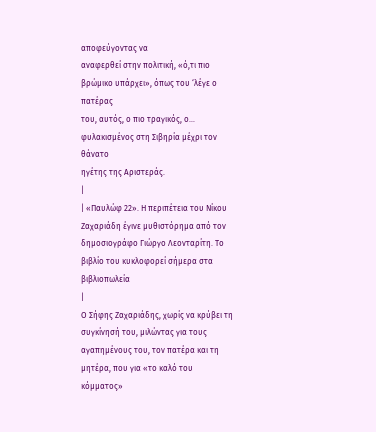αποφεύγοντας να
αναφερθεί στην πολιτική, «ό,τι πιο βρώμικο υπάρχει», όπως του ‘λέγε ο πατέρας
του, αυτός, ο πιο τραγικός, ο… φυλακισμένος στη Σιβηρία μέχρι τον θάνατο
ηγέτης της Αριστεράς.
|
| «Παυλώφ 22». Η περιπέτεια του Νίκου Ζαχαριάδη έγινε μυθιστόρημα από τον δημοσιογράφο Γιώργο Λεονταρίτη. Το βιβλίο του κυκλοφορεί σήμερα στα βιβλιοπωλεία
|
Ο Σήφης Ζαχαριάδης, χωρίς να κρύβει τη συγκίνησή του, μιλώντας για τους
αγαπημένους του, τον πατέρα και τη μητέρα, που για «το καλό του κόμματος»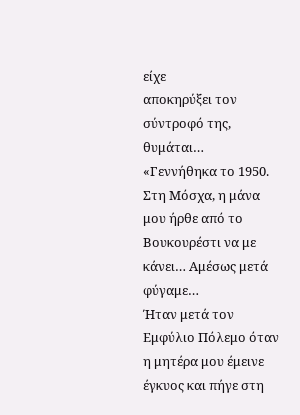είχε
αποκηρύξει τον σύντροφό της, θυμάται…
«Γεννήθηκα το 1950. Στη Μόσχα, η μάνα μου ήρθε από το Βουκουρέστι να με
κάνει… Αμέσως μετά φύγαμε…
Ήταν μετά τον Εμφύλιο Πόλεμο όταν η μητέρα μου έμεινε έγκυος και πήγε στη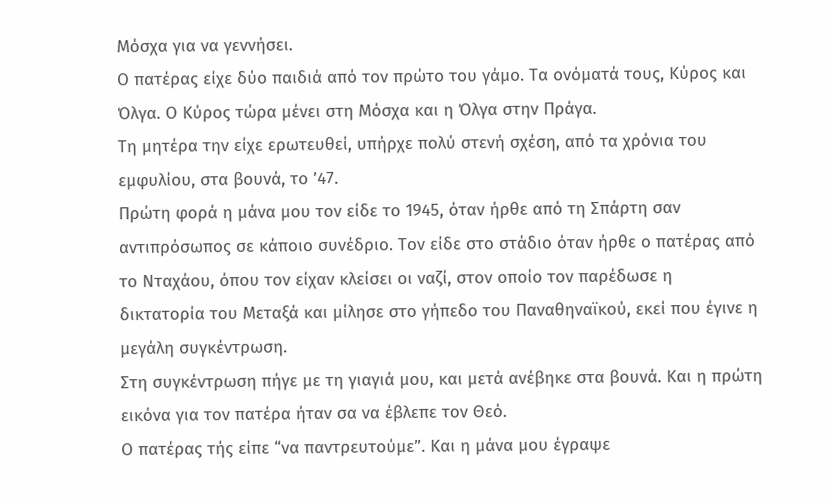Μόσχα για να γεννήσει.
Ο πατέρας είχε δύο παιδιά από τον πρώτο του γάμο. Τα ονόματά τους, Κύρος και
Όλγα. Ο Κύρος τώρα μένει στη Μόσχα και η Όλγα στην Πράγα.
Τη μητέρα την είχε ερωτευθεί, υπήρχε πολύ στενή σχέση, από τα χρόνια του
εμφυλίου, στα βουνά, το ’47.
Πρώτη φορά η μάνα μου τον είδε το 1945, όταν ήρθε από τη Σπάρτη σαν
αντιπρόσωπος σε κάποιο συνέδριο. Τον είδε στο στάδιο όταν ήρθε ο πατέρας από
το Νταχάου, όπου τον είχαν κλείσει οι ναζί, στον οποίο τον παρέδωσε η
δικτατορία του Μεταξά και μίλησε στο γήπεδο του Παναθηναϊκού, εκεί που έγινε η
μεγάλη συγκέντρωση.
Στη συγκέντρωση πήγε με τη γιαγιά μου, και μετά ανέβηκε στα βουνά. Και η πρώτη
εικόνα για τον πατέρα ήταν σα να έβλεπε τον Θεό.
Ο πατέρας τής είπε “να παντρευτούμε”. Και η μάνα μου έγραψε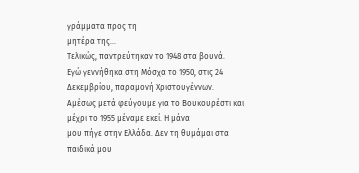γράμματα προς τη
μητέρα της…
Τελικώς, παντρεύτηκαν το 1948 στα βουνά.
Εγώ γεννήθηκα στη Μόσχα το 1950, στις 24 Δεκεμβρίου, παραμονή Χριστουγέννων.
Αμέσως μετά φεύγουμε για το Βουκουρέστι και μέχρι το 1955 μέναμε εκεί. Η μάνα
μου πήγε στην Ελλάδα. Δεν τη θυμάμαι στα παιδικά μου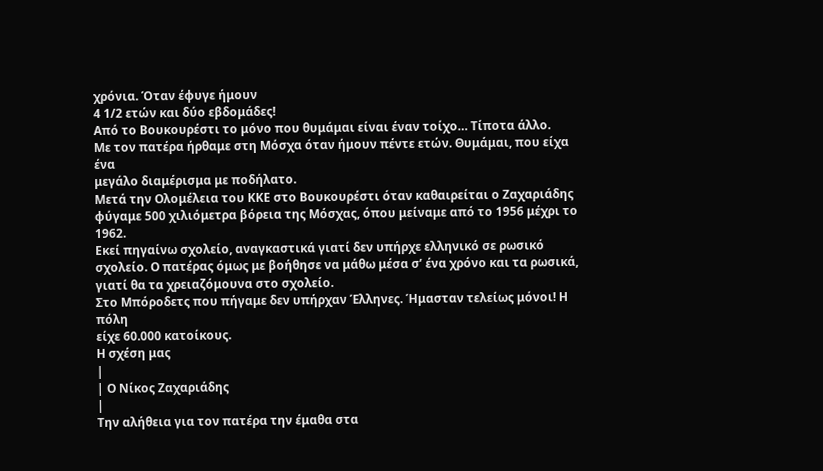χρόνια. Όταν έφυγε ήμουν
4 1/2 ετών και δύο εβδομάδες!
Από το Βουκουρέστι το μόνο που θυμάμαι είναι έναν τοίχο… Τίποτα άλλο.
Με τον πατέρα ήρθαμε στη Μόσχα όταν ήμουν πέντε ετών. Θυμάμαι, που είχα ένα
μεγάλο διαμέρισμα με ποδήλατο.
Μετά την Ολομέλεια του ΚΚΕ στο Βουκουρέστι όταν καθαιρείται ο Ζαχαριάδης
φύγαμε 500 χιλιόμετρα βόρεια της Μόσχας, όπου μείναμε από το 1956 μέχρι το 1962.
Εκεί πηγαίνω σχολείο, αναγκαστικά γιατί δεν υπήρχε ελληνικό σε ρωσικό
σχολείο. Ο πατέρας όμως με βοήθησε να μάθω μέσα σ’ ένα χρόνο και τα ρωσικά,
γιατί θα τα χρειαζόμουνα στο σχολείο.
Στο Μπόροδετς που πήγαμε δεν υπήρχαν Έλληνες. Ήμασταν τελείως μόνοι! Η πόλη
είχε 60.000 κατοίκους.
Η σχέση μας
|
| Ο Νίκος Ζαχαριάδης
|
Την αλήθεια για τον πατέρα την έμαθα στα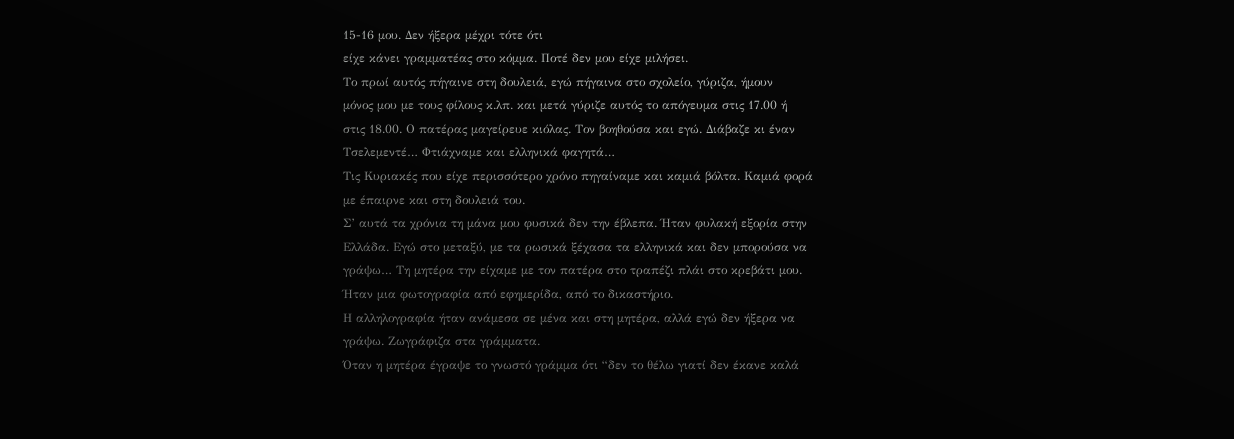15-16 μου. Δεν ήξερα μέχρι τότε ότι
είχε κάνει γραμματέας στο κόμμα. Ποτέ δεν μου είχε μιλήσει.
Το πρωί αυτός πήγαινε στη δουλειά, εγώ πήγαινα στο σχολείο, γύριζα, ήμουν
μόνος μου με τους φίλους κ.λπ. και μετά γύριζε αυτός το απόγευμα στις 17.00 ή
στις 18.00. Ο πατέρας μαγείρευε κιόλας. Τον βοηθούσα και εγώ. Διάβαζε κι έναν
Τσελεμεντέ… Φτιάχναμε και ελληνικά φαγητά…
Τις Κυριακές που είχε περισσότερο χρόνο πηγαίναμε και καμιά βόλτα. Καμιά φορά
με έπαιρνε και στη δουλειά του.
Σ’ αυτά τα χρόνια τη μάνα μου φυσικά δεν την έβλεπα. Ήταν φυλακή εξορία στην
Ελλάδα. Εγώ στο μεταξύ, με τα ρωσικά ξέχασα τα ελληνικά και δεν μπορούσα να
γράψω… Τη μητέρα την είχαμε με τον πατέρα στο τραπέζι πλάι στο κρεβάτι μου.
Ήταν μια φωτογραφία από εφημερίδα, από το δικαστήριο.
Η αλληλογραφία ήταν ανάμεσα σε μένα και στη μητέρα, αλλά εγώ δεν ήξερα να
γράψω. Ζωγράφιζα στα γράμματα.
Όταν η μητέρα έγραψε το γνωστό γράμμα ότι “δεν το θέλω γιατί δεν έκανε καλά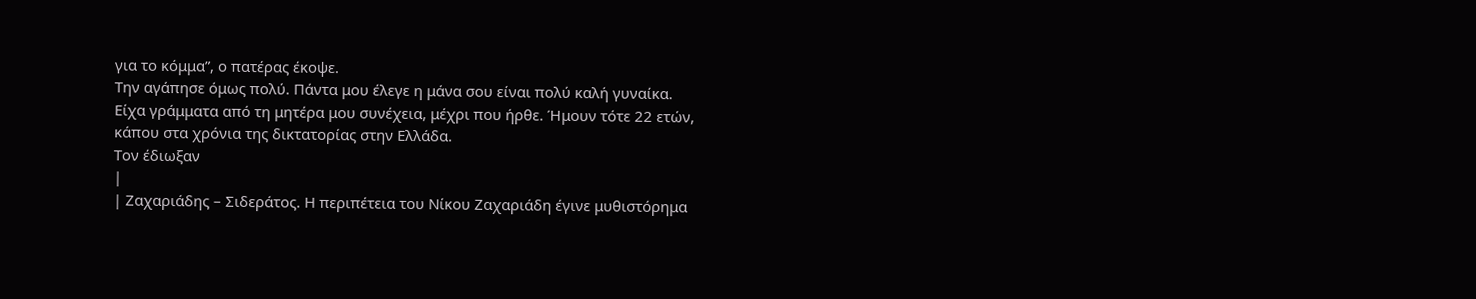για το κόμμα”, ο πατέρας έκοψε.
Την αγάπησε όμως πολύ. Πάντα μου έλεγε η μάνα σου είναι πολύ καλή γυναίκα.
Είχα γράμματα από τη μητέρα μου συνέχεια, μέχρι που ήρθε. Ήμουν τότε 22 ετών,
κάπου στα χρόνια της δικτατορίας στην Ελλάδα.
Τον έδιωξαν
|
| Ζαχαριάδης – Σιδεράτος. Η περιπέτεια του Νίκου Ζαχαριάδη έγινε μυθιστόρημα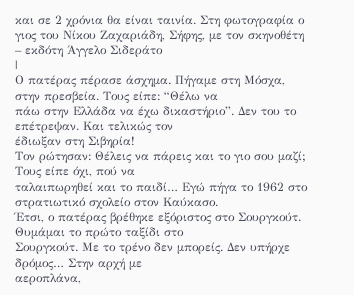και σε 2 χρόνια θα είναι ταινία. Στη φωτογραφία ο γιος του Νίκου Ζαχαριάδη, Σήφης, με τον σκηνοθέτη – εκδότη Άγγελο Σιδεράτο
|
Ο πατέρας πέρασε άσχημα. Πήγαμε στη Μόσχα, στην πρεσβεία. Τους είπε: “Θέλω να
πάω στην Ελλάδα να έχω δικαστήριο”. Δεν του το επέτρεψαν. Και τελικώς τον
έδιωξαν στη Σιβηρία!
Τον ρώτησαν: Θέλεις να πάρεις και το γιο σου μαζί; Τους είπε όχι, πού να
ταλαιπωρηθεί και το παιδί… Εγώ πήγα το 1962 στο στρατιωτικό σχολείο στον Καύκασο.
Έτσι, ο πατέρας βρέθηκε εξόριστος στο Σουργκούτ. Θυμάμαι το πρώτο ταξίδι στο
Σουργκούτ. Με το τρένο δεν μπορείς. Δεν υπήρχε δρόμος… Στην αρχή με
αεροπλάνα,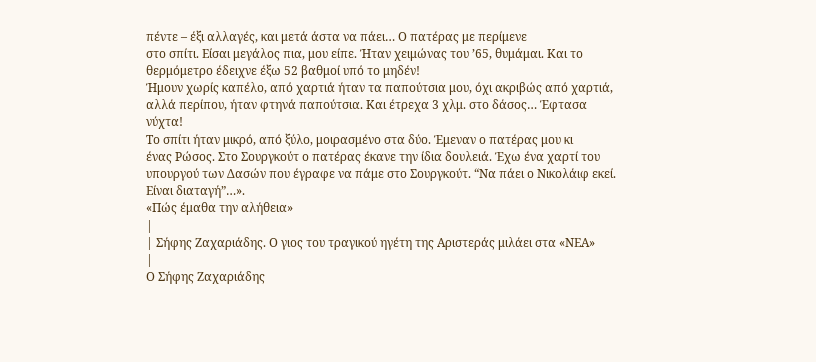πέντε – έξι αλλαγές, και μετά άστα να πάει… Ο πατέρας με περίμενε
στο σπίτι. Είσαι μεγάλος πια, μου είπε. Ήταν χειμώνας του ’65, θυμάμαι. Και το
θερμόμετρο έδειχνε έξω 52 βαθμοί υπό το μηδέν!
Ήμουν χωρίς καπέλο, από χαρτιά ήταν τα παπούτσια μου, όχι ακριβώς από χαρτιά,
αλλά περίπου, ήταν φτηνά παπούτσια. Και έτρεχα 3 χλμ. στο δάσος… Έφτασα
νύχτα!
Το σπίτι ήταν μικρό, από ξύλο, μοιρασμένο στα δύο. Έμεναν ο πατέρας μου κι
ένας Ρώσος. Στο Σουργκούτ ο πατέρας έκανε την ίδια δουλειά. Έχω ένα χαρτί του
υπουργού των Δασών που έγραφε να πάμε στο Σουργκούτ. “Να πάει ο Νικολάιφ εκεί.
Είναι διαταγή”…».
«Πώς έμαθα την αλήθεια»
|
| Σήφης Ζαχαριάδης. Ο γιος του τραγικού ηγέτη της Αριστεράς μιλάει στα «ΝΕΑ»
|
Ο Σήφης Ζαχαριάδης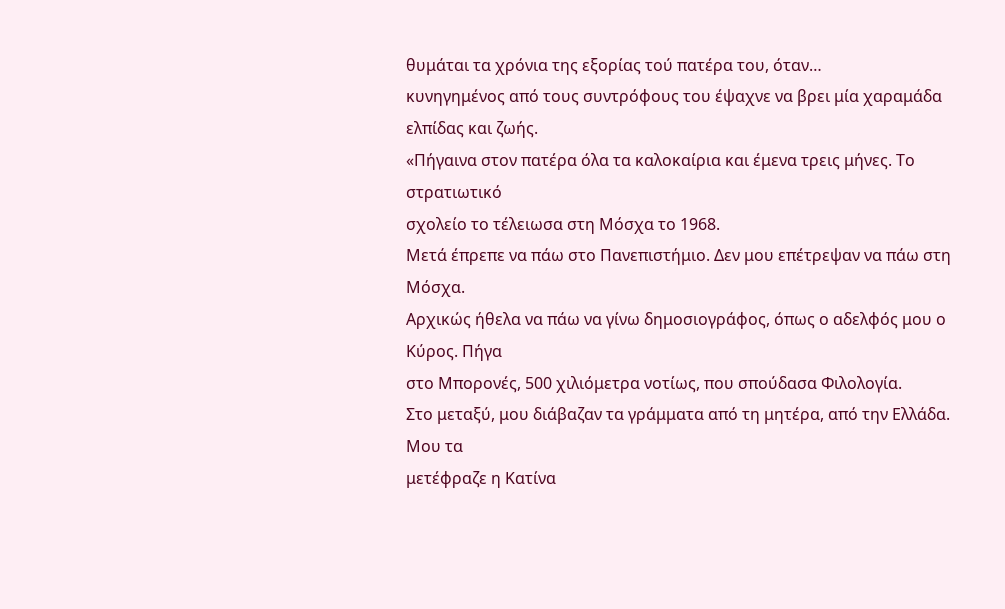θυμάται τα χρόνια της εξορίας τού πατέρα του, όταν…
κυνηγημένος από τους συντρόφους του έψαχνε να βρει μία χαραμάδα ελπίδας και ζωής.
«Πήγαινα στον πατέρα όλα τα καλοκαίρια και έμενα τρεις μήνες. Το στρατιωτικό
σχολείο το τέλειωσα στη Μόσχα το 1968.
Μετά έπρεπε να πάω στο Πανεπιστήμιο. Δεν μου επέτρεψαν να πάω στη Μόσχα.
Αρχικώς ήθελα να πάω να γίνω δημοσιογράφος, όπως ο αδελφός μου ο Κύρος. Πήγα
στο Μπορονές, 500 χιλιόμετρα νοτίως, που σπούδασα Φιλολογία.
Στο μεταξύ, μου διάβαζαν τα γράμματα από τη μητέρα, από την Ελλάδα. Μου τα
μετέφραζε η Κατίνα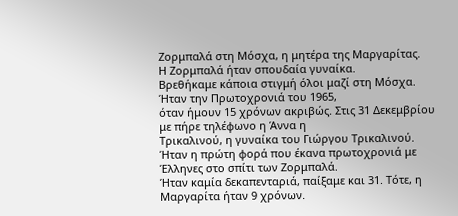Ζορμπαλά στη Μόσχα, η μητέρα της Μαργαρίτας.
Η Ζορμπαλά ήταν σπουδαία γυναίκα.
Βρεθήκαμε κάποια στιγμή όλοι μαζί στη Μόσχα. Ήταν την Πρωτοχρονιά του 1965,
όταν ήμουν 15 χρόνων ακριβώς. Στις 31 Δεκεμβρίου με πήρε τηλέφωνο η Άννα η
Τρικαλινού, η γυναίκα του Γιώργου Τρικαλινού.
Ήταν η πρώτη φορά που έκανα πρωτοχρονιά με Έλληνες στο σπίτι των Ζορμπαλά.
Ήταν καμία δεκαπενταριά, παίξαμε και 31. Τότε, η Μαργαρίτα ήταν 9 χρόνων.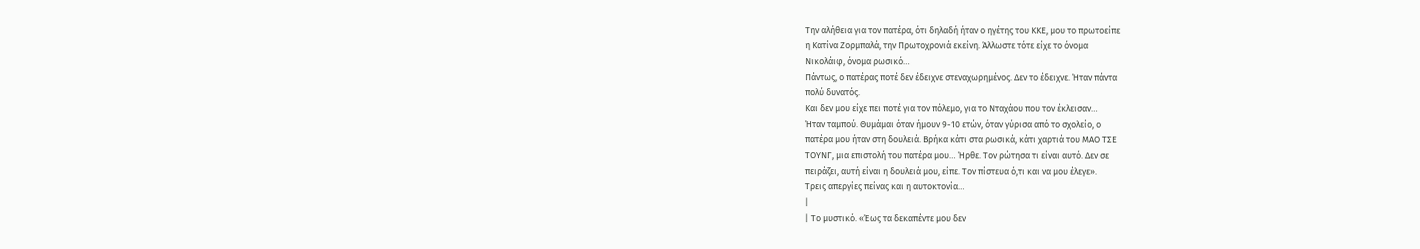Την αλήθεια για τον πατέρα, ότι δηλαδή ήταν ο ηγέτης του ΚΚΕ, μου το πρωτοείπε
η Κατίνα Ζορμπαλά, την Πρωτοχρονιά εκείνη. Άλλωστε τότε είχε το όνομα
Νικολάιφ, όνομα ρωσικό…
Πάντως, ο πατέρας ποτέ δεν έδειχνε στεναχωρημένος. Δεν το έδειχνε. Ήταν πάντα
πολύ δυνατός.
Και δεν μου είχε πει ποτέ για τον πόλεμο, για το Νταχάου που τον έκλεισαν…
Ήταν ταμπού. Θυμάμαι όταν ήμουν 9-10 ετών, όταν γύρισα από το σχολείο, ο
πατέρα μου ήταν στη δουλειά. Βρήκα κάτι στα ρωσικά, κάτι χαρτιά του ΜΑΟ ΤΣΕ
ΤΟΥΝΓ, μια επιστολή του πατέρα μου… Ήρθε. Τον ρώτησα τι είναι αυτό. Δεν σε
πειράζει, αυτή είναι η δουλειά μου, είπε. Τον πίστευα ό,τι και να μου έλεγε».
Τρεις απεργίες πείνας και η αυτοκτονία…
|
| Το μυστικό. «Έως τα δεκαπέντε μου δεν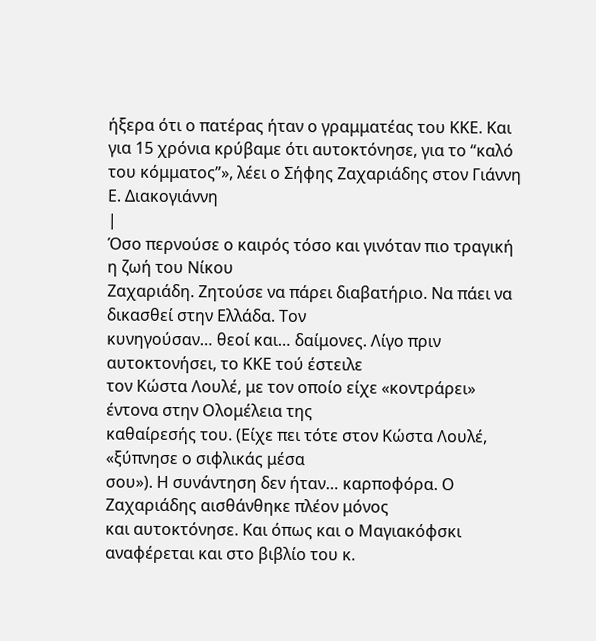ήξερα ότι ο πατέρας ήταν ο γραμματέας του ΚΚΕ. Και για 15 χρόνια κρύβαμε ότι αυτοκτόνησε, για το “καλό του κόμματος”», λέει ο Σήφης Ζαχαριάδης στον Γιάννη Ε. Διακογιάννη
|
Όσο περνούσε ο καιρός τόσο και γινόταν πιο τραγική η ζωή του Νίκου
Ζαχαριάδη. Ζητούσε να πάρει διαβατήριο. Να πάει να δικασθεί στην Ελλάδα. Τον
κυνηγούσαν… θεοί και… δαίμονες. Λίγο πριν αυτοκτονήσει, το ΚΚΕ τού έστειλε
τον Κώστα Λουλέ, με τον οποίο είχε «κοντράρει» έντονα στην Ολομέλεια της
καθαίρεσής του. (Είχε πει τότε στον Κώστα Λουλέ, «ξύπνησε ο σιφλικάς μέσα
σου»). Η συνάντηση δεν ήταν… καρποφόρα. Ο Ζαχαριάδης αισθάνθηκε πλέον μόνος
και αυτοκτόνησε. Και όπως και ο Μαγιακόφσκι αναφέρεται και στο βιβλίο του κ.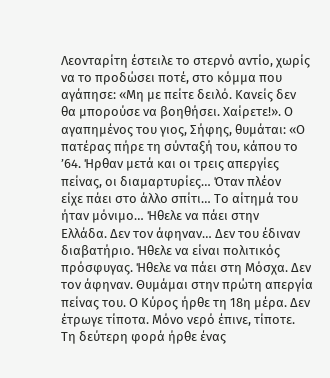Λεονταρίτη έστειλε το στερνό αντίο, χωρίς να το προδώσει ποτέ, στο κόμμα που
αγάπησε: «Μη με πείτε δειλό. Κανείς δεν θα μπορούσε να βοηθήσει. Χαίρετε!». Ο
αγαπημένος του γιος, Σήφης, θυμάται: «Ο πατέρας πήρε τη σύνταξή του, κάπου το
’64. Ήρθαν μετά και οι τρεις απεργίες πείνας, οι διαμαρτυρίες… Όταν πλέον
είχε πάει στο άλλο σπίτι… Το αίτημά του ήταν μόνιμο… Ήθελε να πάει στην
Ελλάδα. Δεν τον άφηναν… Δεν του έδιναν διαβατήριο. Ήθελε να είναι πολιτικός
πρόσφυγας. Ήθελε να πάει στη Μόσχα. Δεν τον άφηναν. Θυμάμαι στην πρώτη απεργία
πείνας του. Ο Κύρος ήρθε τη 18η μέρα. Δεν έτρωγε τίποτα. Μόνο νερό έπινε, τίποτε.
Τη δεύτερη φορά ήρθε ένας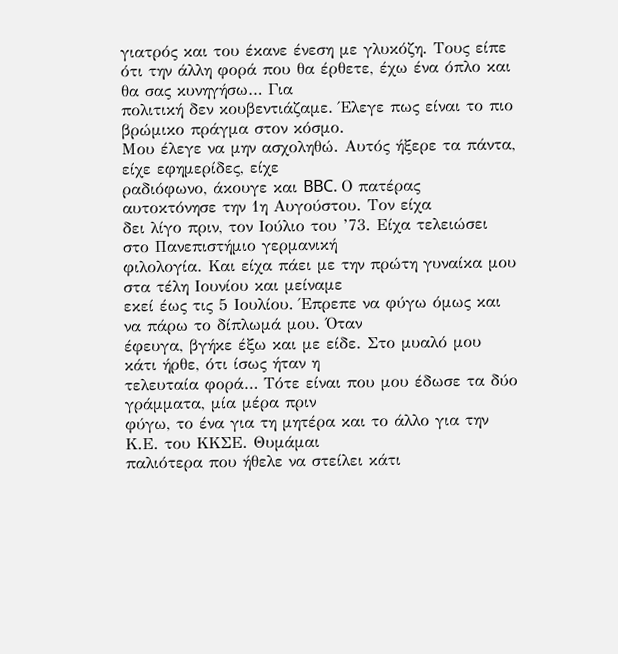γιατρός και του έκανε ένεση με γλυκόζη. Τους είπε
ότι την άλλη φορά που θα έρθετε, έχω ένα όπλο και θα σας κυνηγήσω… Για
πολιτική δεν κουβεντιάζαμε. Έλεγε πως είναι το πιο βρώμικο πράγμα στον κόσμο.
Μου έλεγε να μην ασχοληθώ. Αυτός ήξερε τα πάντα, είχε εφημερίδες, είχε
ραδιόφωνο, άκουγε και BBC. Ο πατέρας αυτοκτόνησε την 1η Αυγούστου. Τον είχα
δει λίγο πριν, τον Ιούλιο του ’73. Είχα τελειώσει στο Πανεπιστήμιο γερμανική
φιλολογία. Και είχα πάει με την πρώτη γυναίκα μου στα τέλη Ιουνίου και μείναμε
εκεί έως τις 5 Ιουλίου. Έπρεπε να φύγω όμως και να πάρω το δίπλωμά μου. Όταν
έφευγα, βγήκε έξω και με είδε. Στο μυαλό μου κάτι ήρθε, ότι ίσως ήταν η
τελευταία φορά… Τότε είναι που μου έδωσε τα δύο γράμματα, μία μέρα πριν
φύγω, το ένα για τη μητέρα και το άλλο για την Κ.Ε. του ΚΚΣΕ. Θυμάμαι
παλιότερα που ήθελε να στείλει κάτι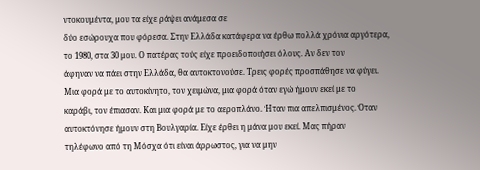ντοκουμέντα, μου τα είχε ράψει ανάμεσα σε
δύο εσώρουχα που φόρεσα. Στην Ελλάδα κατάφερα να έρθω πολλά χρόνια αργότερα,
το 1980, στα 30 μου. Ο πατέρας τούς είχε προειδοποιήσει όλους. Αν δεν τον
άφηναν να πάει στην Ελλάδα, θα αυτοκτονούσε. Τρεις φορές προσπάθησε να φύγει.
Μια φορά με το αυτοκίνητο, τον χειμώνα, μια φορά όταν εγώ ήμουν εκεί με το
καράβι, τον έπιασαν. Και μια φορά με το αεροπλάνο. Ήταν πια απελπισμένος. Όταν
αυτοκτόνησε ήμουν στη Βουλγαρία. Είχε έρθει η μάνα μου εκεί. Μας πήραν
τηλέφωνο από τη Μόσχα ότι είναι άρρωστος, για να μην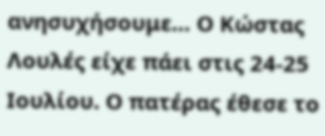ανησυχήσουμε… Ο Κώστας
Λουλές είχε πάει στις 24-25 Ιουλίου. Ο πατέρας έθεσε το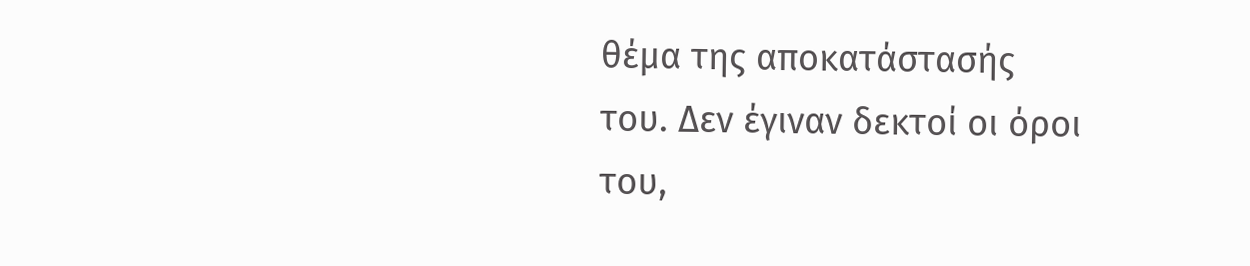θέμα της αποκατάστασής
του. Δεν έγιναν δεκτοί οι όροι του,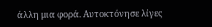άλλη μια φορά. Αυτοκτόνησε λίγες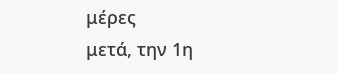μέρες
μετά, την 1η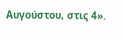Αυγούστου, στις 4».